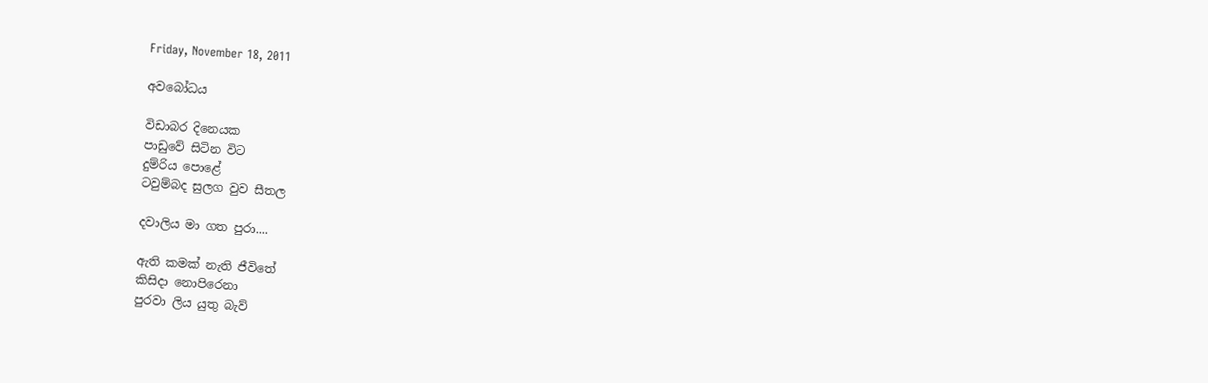Friday, November 18, 2011

අවබෝධය

විඩාබර දිනෙයක
පාඩුවේ සිටින විට
දුම්රිය පොළේ
ටවුම්බද සුලග වුව සීතල

දවාලිය මා ගත පුරා....

ඇති කමක් නැති ජීවිතේ
කිසිදා නොපිරෙනා
පුරවා ලිය යුතු බැව්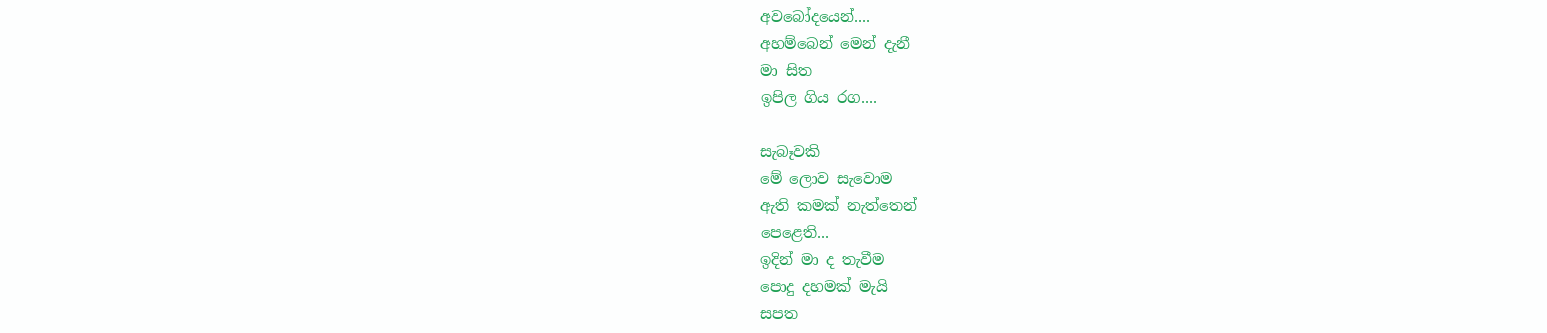අවබෝදයෙන්....
අහම්බෙන් මෙන් දැනී
මා සිත
ඉපිල ගිය රග....

සැබෑවකි
මේ ලොව සැවොම
ඇති කමක් නැත්තෙන්
පෙළෙති...
ඉදින් මා ද තැවීම
පොදු දහමක් මැයි
සපත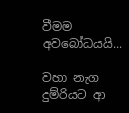වීමම අවබෝධයයි...

වහා නැග දුම්රියට ආ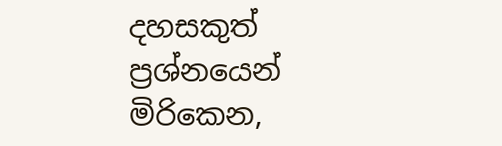දහසකුත් ප්‍රශ්නයෙන් මිරිකෙන,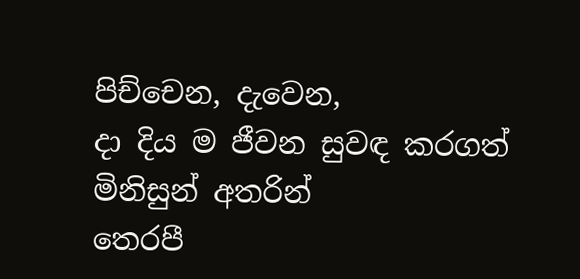පිච්චෙන, දැවෙන,
දා දිය ම ජීවන සුවඳ කරගත්
මිනිසුන් අතරින්
තෙරපී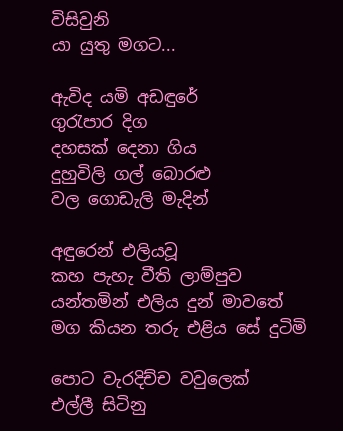විසිවුනි
යා යුතු මගට...

ඇවිද යමි අඩඳුරේ
ගුරැපාර දිග
දහසක් දෙනා ගිය
දුහුවිලි ගල් බොරළු
වල ගොඩැලි මැදින්

අඳුරෙන් එලියවූ
කහ පැහැ වීති ලාම්පුව
යන්තමින් එලිය දුන් මාවතේ
මග කියන තරු එළිය සේ දුටිමි

පොට වැරදිච්ච වවුලෙක්
එල්ලී සිටිනු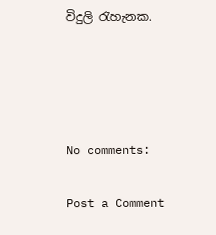විදුලි රැහැනක.




No comments:

Post a Comment